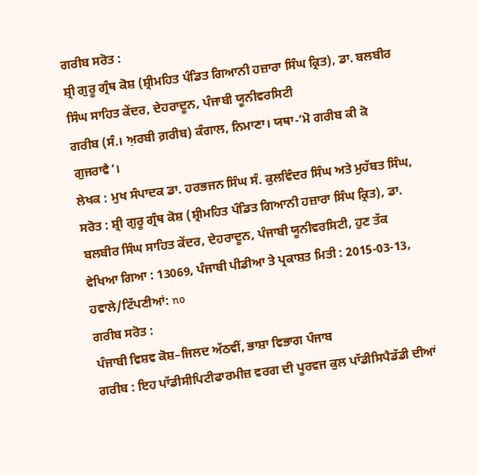ਗਰੀਬ ਸਰੋਤ :
ਸ਼੍ਰੀ ਗੁਰੂ ਗ੍ਰੰਥ ਕੋਸ਼ (ਸ਼੍ਰੀਮਹਿਤ ਪੰਡਿਤ ਗਿਆਨੀ ਹਜ਼ਾਰਾ ਸਿੰਘ ਕ੍ਰਿਤ), ਡਾ. ਬਲਬੀਰ ਸਿੰਘ ਸਾਹਿਤ ਕੇਂਦਰ, ਦੇਹਰਾਦੂਨ, ਪੰਜਾਬੀ ਯੂਨੀਵਰਸਿਟੀ
ਗਰੀਬ (ਸੰ.। ਅ਼ਰਬੀ ਗ਼ਰੀਬ) ਕੰਗਾਲ, ਨਿਮਾਣਾ। ਯਥਾ-‘ਮੋ ਗਰੀਬ ਕੀ ਕੋ ਗੁਜਰਾਵੈ’।
ਲੇਖਕ : ਮੁਖ ਸੰਪਾਦਕ ਡਾ. ਹਰਭਜਨ ਸਿੰਘ ਸੰ. ਕੁਲਵਿੰਦਰ ਸਿੰਘ ਅਤੇ ਮੁਹੱਬਤ ਸਿੰਘ,
ਸਰੋਤ : ਸ਼੍ਰੀ ਗੁਰੂ ਗ੍ਰੰਥ ਕੋਸ਼ (ਸ਼੍ਰੀਮਹਿਤ ਪੰਡਿਤ ਗਿਆਨੀ ਹਜ਼ਾਰਾ ਸਿੰਘ ਕ੍ਰਿਤ), ਡਾ. ਬਲਬੀਰ ਸਿੰਘ ਸਾਹਿਤ ਕੇਂਦਰ, ਦੇਹਰਾਦੂਨ, ਪੰਜਾਬੀ ਯੂਨੀਵਰਸਿਟੀ, ਹੁਣ ਤੱਕ ਵੇਖਿਆ ਗਿਆ : 13069, ਪੰਜਾਬੀ ਪੀਡੀਆ ਤੇ ਪ੍ਰਕਾਸ਼ਤ ਮਿਤੀ : 2015-03-13, ਹਵਾਲੇ/ਟਿੱਪਣੀਆਂ: no
ਗਰੀਬ ਸਰੋਤ :
ਪੰਜਾਬੀ ਵਿਸ਼ਵ ਕੋਸ਼–ਜਿਲਦ ਅੱਠਵੀਂ, ਭਾਸ਼ਾ ਵਿਭਾਗ ਪੰਜਾਬ
ਗਰੀਬ : ਇਹ ਪਾੱਡੀਸੀਪਿਟੀਫਾਰਮੀਜ਼ ਵਰਗ ਦੀ ਪੂਰਵਜ ਕੁਲ ਪਾੱਡੀਸਿਪੈਡੱਡੀ ਦੀਆਂ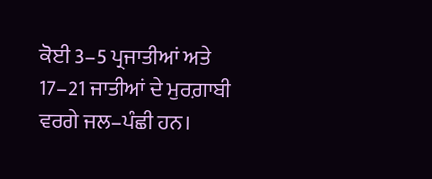ਕੋਈ 3–5 ਪ੍ਰਜਾਤੀਆਂ ਅਤੇ 17–21 ਜਾਤੀਆਂ ਦੇ ਮੁਰਗ਼ਾਬੀ ਵਰਗੇ ਜਲ–ਪੰਛੀ ਹਨ।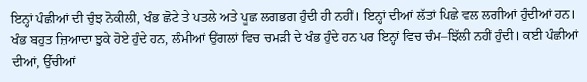ਇਨ੍ਹਾਂ ਪੰਛੀਆਂ ਦੀ ਚੁੰਝ ਨੋਕੀਲੀ, ਖੰਭ ਛੋਟੇ ਤੇ ਪਤਲੇ ਅਤੇ ਪੂਛ ਲਗਭਗ ਹੁੰਦੀ ਹੀ ਨਹੀਂ। ਇਨ੍ਹਾਂ ਦੀਆਂ ਲੱਤਾਂ ਪਿਛੇ ਵਲ ਲਗੀਆਂ ਹੁੰਦੀਆਂ ਹਨ। ਖੰਭ ਬਹੁਤ ਜ਼ਿਆਦਾ ਝੁਕੇ ਹੋਏ ਹੁੰਦੇ ਹਨ, ਲੰਮੀਆਂ ਉਂਗਲਾਂ ਵਿਚ ਚਮੜੀ ਦੇ ਖੰਭ ਹੁੰਦੇ ਹਨ ਪਰ ਇਨ੍ਹਾਂ ਵਿਚ ਚੰਮ–ਝਿੱਲੀ ਨਹੀਂ ਹੁੰਦੀ। ਕਈ ਪੰਛੀਆਂ ਦੀਆਂ, ਉੱਚੀਆਂ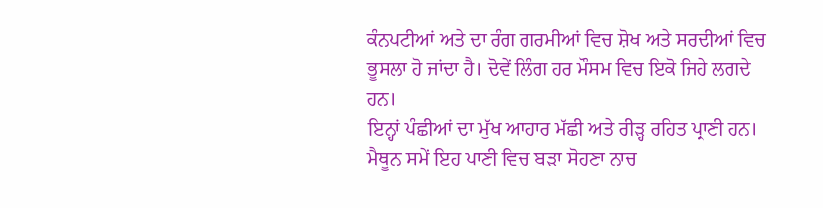ਕੰਨਪਟੀਆਂ ਅਤੇ ਦਾ ਰੰਗ ਗਰਮੀਆਂ ਵਿਚ ਸ਼ੋਖ ਅਤੇ ਸਰਦੀਆਂ ਵਿਚ ਭੂਸਲਾ ਹੋ ਜਾਂਦਾ ਹੈ। ਦੋਵੇਂ ਲਿੰਗ ਹਰ ਮੌਸਮ ਵਿਚ ਇਕੋ ਜਿਹੇ ਲਗਦੇ ਹਨ।
ਇਨ੍ਹਾਂ ਪੰਛੀਆਂ ਦਾ ਮੁੱਖ ਆਹਾਰ ਮੱਛੀ ਅਤੇ ਰੀੜ੍ਹ ਰਹਿਤ ਪ੍ਰਾਣੀ ਹਨ। ਮੈਥੂਨ ਸਮੇਂ ਇਹ ਪਾਣੀ ਵਿਚ ਬੜਾ ਸੋਹਣਾ ਨਾਚ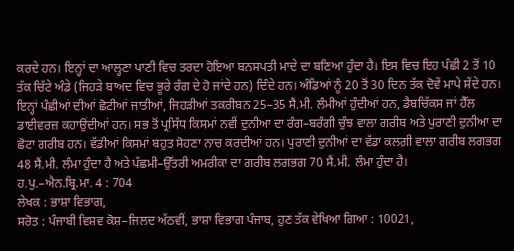ਕਰਦੇ ਹਨ। ਇਨ੍ਹਾਂ ਦਾ ਆਲ੍ਹਣਾ ਪਾਣੀ ਵਿਚ ਤਰਦਾ ਹੋਇਆ ਬਨਸਪਤੀ ਮਾਦੇ ਦਾ ਬਣਿਆ ਹੁੰਦਾ ਹੈ। ਇਸ ਵਿਚ ਇਹ ਪੰਛੀ 2 ਤੋਂ 10 ਤੱਕ ਚਿੱਟੇ ਅੰਡੇ (ਜਿਹੜੇ ਬਾਅਦ ਵਿਚ ਭੂਰੇ ਰੰਗ ਦੇ ਹੋ ਜਾਂਦੇ ਹਨ) ਦਿੰਦੇ ਹਨ। ਅੰਡਿਆਂ ਨੂੰ 20 ਤੋਂ 30 ਦਿਨ ਤੱਕ ਦੋਵੇਂ ਮਾਪੇ ਸੇਂਦੇ ਹਨ।
ਇਨ੍ਹਾਂ ਪੰਛੀਆਂ ਦੀਆਂ ਛੋਟੀਆਂ ਜਾਤੀਆਂ, ਜਿਹੜੀਆਂ ਤਕਰੀਬਨ 25–35 ਸੈਂ.ਮੀ. ਲੰਮੀਆਂ ਹੁੰਦੀਆਂ ਹਨ, ਡੈਬਚਿੱਕਸ ਜਾਂ ਹੈੱਲ ਡਾਈਵਰਜ਼ ਕਹਾਉਂਦੀਆਂ ਹਨ। ਸਭ ਤੋਂ ਪ੍ਰਸਿੱਧ ਕਿਸਮਾਂ ਨਵੀਂ ਦੁਨੀਆ ਦਾ ਰੰਗ–ਬਰੰਗੀ ਚੁੰਝ ਵਾਲਾ ਗਰੀਬ ਅਤੇ ਪੁਰਾਣੀ ਦੁਨੀਆ ਦਾ ਛੋਟਾ ਗਰੀਬ ਹਨ। ਵੱਡੀਆਂ ਕਿਸਮਾਂ ਬਹੁਤ ਸੋਹਣਾ ਨਾਚ ਕਰਦੀਆਂ ਹਨ। ਪੁਰਾਣੀ ਦੁਨੀਆਂ ਦਾ ਵੱਡਾ ਕਲਗ਼ੀ ਵਾਲਾ ਗਰੀਬ ਲਗਭਗ 48 ਸੈਂ.ਮੀ. ਲੰਮਾ ਹੁੰਦਾ ਹੈ ਅਤੇ ਪੱਛਮੀ–ਉੱਤਰੀ ਅਮਰੀਕਾ ਦਾ ਗਰੀਬ ਲਗਭਗ 70 ਸੈਂ.ਮੀ. ਲੰਮਾ ਹੁੰਦਾ ਹੈ।
ਹ.ਪੁ.–ਐਨ.ਬ੍ਰਿ.ਮਾ. 4 : 704
ਲੇਖਕ : ਭਾਸ਼ਾ ਵਿਭਾਗ,
ਸਰੋਤ : ਪੰਜਾਬੀ ਵਿਸ਼ਵ ਕੋਸ਼–ਜਿਲਦ ਅੱਠਵੀਂ, ਭਾਸ਼ਾ ਵਿਭਾਗ ਪੰਜਾਬ, ਹੁਣ ਤੱਕ ਵੇਖਿਆ ਗਿਆ : 10021,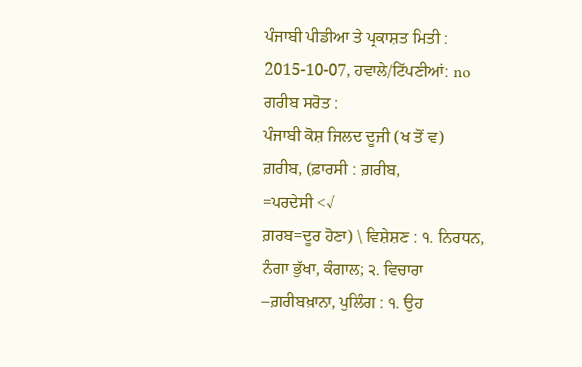ਪੰਜਾਬੀ ਪੀਡੀਆ ਤੇ ਪ੍ਰਕਾਸ਼ਤ ਮਿਤੀ : 2015-10-07, ਹਵਾਲੇ/ਟਿੱਪਣੀਆਂ: no
ਗਰੀਬ ਸਰੋਤ :
ਪੰਜਾਬੀ ਕੋਸ਼ ਜਿਲਦ ਦੂਜੀ (ਖ ਤੋਂ ਵ)
ਗ਼ਰੀਬ, (ਫ਼ਾਰਸੀ : ਗ਼ਰੀਬ,
=ਪਰਦੇਸੀ <√
ਗ਼ਰਬ=ਦੂਰ ਹੋਣਾ) \ ਵਿਸ਼ੇਸ਼ਣ : ੧. ਨਿਰਧਨ, ਨੰਗਾ ਭੁੱਖਾ, ਕੰਗਾਲ; ੨. ਵਿਚਾਰਾ
–ਗ਼ਰੀਬਖ਼ਾਨਾ, ਪੁਲਿੰਗ : ੧. ਉਹ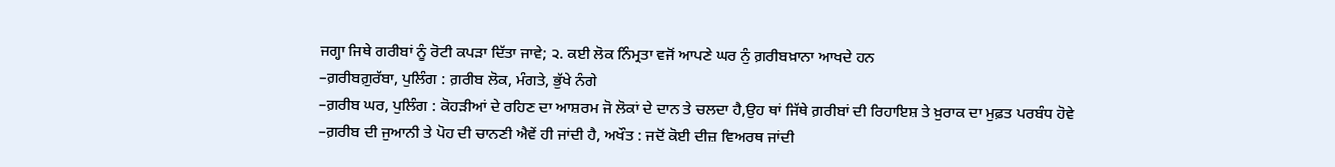ਜਗ੍ਹਾ ਜਿਥੇ ਗਰੀਬਾਂ ਨੂੰ ਰੋਟੀ ਕਪੜਾ ਦਿੱਤਾ ਜਾਵੇ; ੨. ਕਈ ਲੋਕ ਨਿੰਮ੍ਰਤਾ ਵਜੋਂ ਆਪਣੇ ਘਰ ਨੁੰ ਗ਼ਰੀਬਖ਼ਾਨਾ ਆਖਦੇ ਹਨ
–ਗ਼ਰੀਬਗ਼ੁਰੱਬਾ, ਪੁਲਿੰਗ : ਗ਼ਰੀਬ ਲੋਕ, ਮੰਗਤੇ, ਭੁੱਖੇ ਨੰਗੇ
–ਗ਼ਰੀਬ ਘਰ, ਪੁਲਿੰਗ : ਕੋਹੜੀਆਂ ਦੇ ਰਹਿਣ ਦਾ ਆਸ਼ਰਮ ਜੋ ਲੋਕਾਂ ਦੇ ਦਾਨ ਤੇ ਚਲਦਾ ਹੈ,ਉਹ ਥਾਂ ਜਿੱਥੇ ਗ਼ਰੀਬਾਂ ਦੀ ਰਿਹਾਇਸ਼ ਤੇ ਖ਼ੁਰਾਕ ਦਾ ਮੁਫ਼ਤ ਪਰਬੰਧ ਹੋਵੇ
–ਗ਼ਰੀਬ ਦੀ ਜੁਆਨੀ ਤੇ ਪੋਹ ਦੀ ਚਾਨਣੀ ਐਵੇਂ ਹੀ ਜਾਂਦੀ ਹੈ, ਅਖੌਤ : ਜਦੋਂ ਕੋਈ ਦੀਜ਼ ਵਿਅਰਥ ਜਾਂਦੀ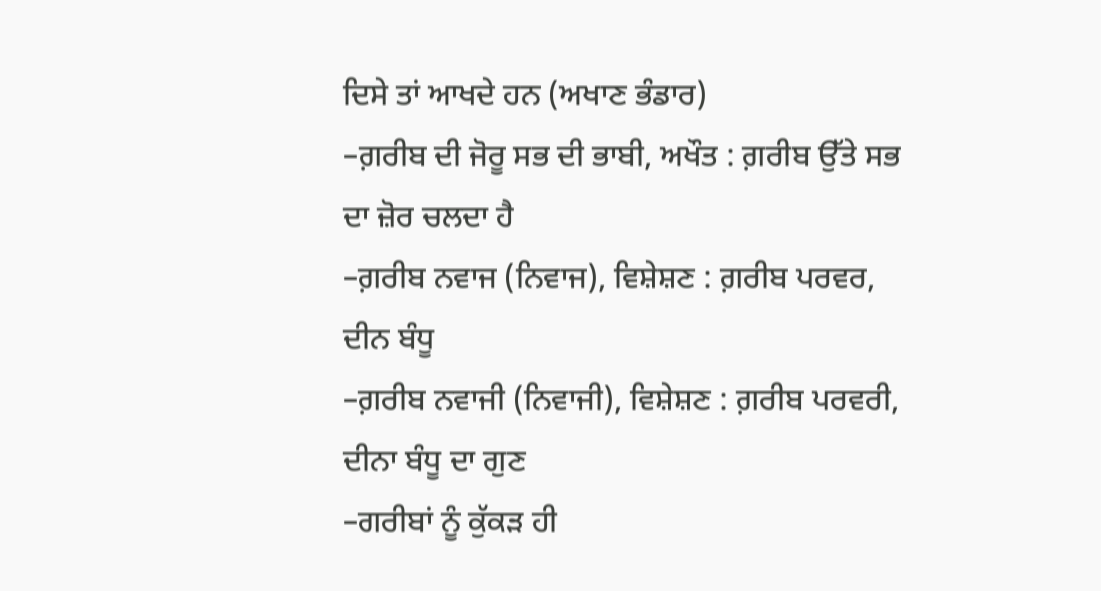ਦਿਸੇ ਤਾਂ ਆਖਦੇ ਹਨ (ਅਖਾਣ ਭੰਡਾਰ)
–ਗ਼ਰੀਬ ਦੀ ਜੋਰੂ ਸਭ ਦੀ ਭਾਬੀ, ਅਖੌਤ : ਗ਼ਰੀਬ ਉੱਤੇ ਸਭ ਦਾ ਜ਼ੋਰ ਚਲਦਾ ਹੈ
–ਗ਼ਰੀਬ ਨਵਾਜ (ਨਿਵਾਜ), ਵਿਸ਼ੇਸ਼ਣ : ਗ਼ਰੀਬ ਪਰਵਰ, ਦੀਨ ਬੰਧੂ
–ਗ਼ਰੀਬ ਨਵਾਜੀ (ਨਿਵਾਜੀ), ਵਿਸ਼ੇਸ਼ਣ : ਗ਼ਰੀਬ ਪਰਵਰੀ, ਦੀਨਾ ਬੰਧੂ ਦਾ ਗੁਣ
–ਗਰੀਬਾਂ ਨੂੰ ਕੁੱਕੜ ਹੀ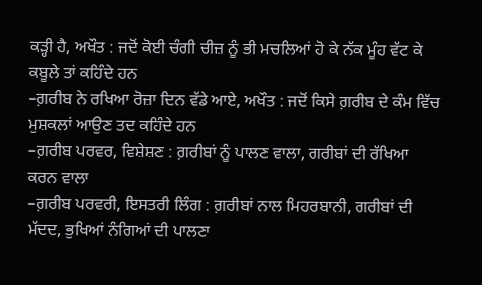ਕੜ੍ਹੀ ਹੈ, ਅਖੌਤ : ਜਦੋਂ ਕੋਈ ਚੰਗੀ ਚੀਜ਼ ਨੂੰ ਭੀ ਮਚਲਿਆਂ ਹੋ ਕੇ ਨੱਕ ਮੂੰਹ ਵੱਟ ਕੇ ਕਬੂਲੇ ਤਾਂ ਕਹਿੰਦੇ ਹਨ
–ਗ਼ਰੀਬ ਨੇ ਰਖਿਆ ਰੋਜ਼ਾ ਦਿਨ ਵੱਡੇ ਆਏ, ਅਖੌਤ : ਜਦੋਂ ਕਿਸੇ ਗ਼ਰੀਬ ਦੇ ਕੰਮ ਵਿੱਚ ਮੁਸ਼ਕਲਾਂ ਆਉਣ ਤਦ ਕਹਿੰਦੇ ਹਨ
–ਗ਼ਰੀਬ ਪਰਵਰ, ਵਿਸ਼ੇਸ਼ਣ : ਗ਼ਰੀਬਾਂ ਨੂੰ ਪਾਲਣ ਵਾਲਾ, ਗਰੀਬਾਂ ਦੀ ਰੱਖਿਆ ਕਰਨ ਵਾਲਾ
–ਗ਼ਰੀਬ ਪਰਵਰੀ, ਇਸਤਰੀ ਲਿੰਗ : ਗ਼ਰੀਬਾਂ ਨਾਲ ਮਿਹਰਬਾਨੀ, ਗਰੀਬਾਂ ਦੀ ਮੱਦਦ, ਭੁਖਿਆਂ ਨੰਗਿਆਂ ਦੀ ਪਾਲਣਾ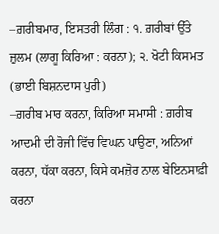–ਗ਼ਰੀਬਮਾਰ, ਇਸਤਰੀ ਲਿੰਗ : ੧. ਗ਼ਰੀਬਾਂ ਉੱਤੇ ਜ਼ੁਲਮ (ਲਾਗੂ ਕਿਰਿਆ : ਕਰਨਾ); ੨. ਖੋਟੀ ਕਿਸਮਤ
(ਭਾਈ ਬਿਸ਼ਨਦਾਸ ਪੁਰੀ)
–ਗ਼ਰੀਬ ਮਾਰ ਕਰਨਾ, ਕਿਰਿਆ ਸਮਾਸੀ : ਗ਼ਰੀਬ ਆਦਮੀ ਦੀ ਰੋਜੀ ਵਿੱਚ ਵਿਘਨ ਪਾਉਣਾ, ਅਨਿਆਂ ਕਰਨਾ, ਧੱਕਾ ਕਰਨਾ, ਕਿਸੇ ਕਮਜ਼ੋਰ ਨਾਲ ਬੇਇਨਸਾਫ਼ੀ ਕਰਨਾ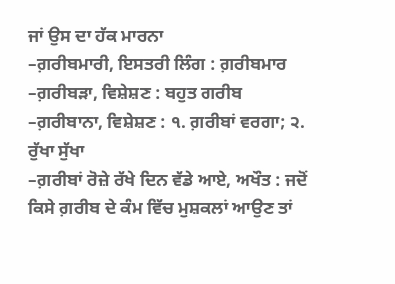ਜਾਂ ਉਸ ਦਾ ਹੱਕ ਮਾਰਨਾ
–ਗ਼ਰੀਬਮਾਰੀ, ਇਸਤਰੀ ਲਿੰਗ : ਗ਼ਰੀਬਮਾਰ
–ਗ਼ਰੀਬੜਾ, ਵਿਸ਼ੇਸ਼ਣ : ਬਹੁਤ ਗਰੀਬ
–ਗ਼ਰੀਬਾਨਾ, ਵਿਸ਼ੇਸ਼ਣ : ੧. ਗ਼ਰੀਬਾਂ ਵਰਗਾ; ੨. ਰੁੱਖਾ ਸੁੱਖਾ
–ਗ਼ਰੀਬਾਂ ਰੋਜ਼ੇ ਰੱਖੇ ਦਿਨ ਵੱਡੇ ਆਏ, ਅਖੌਤ : ਜਦੋਂ ਕਿਸੇ ਗ਼ਰੀਬ ਦੇ ਕੰਮ ਵਿੱਚ ਮੁਸ਼ਕਲਾਂ ਆਉਣ ਤਾਂ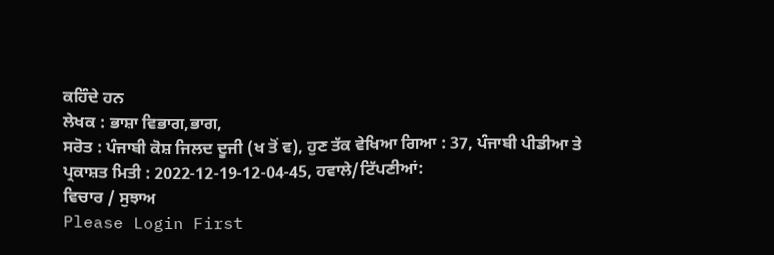ਕਹਿੰਦੇ ਹਨ
ਲੇਖਕ : ਭਾਸ਼ਾ ਵਿਭਾਗ,ਭਾਗ,
ਸਰੋਤ : ਪੰਜਾਬੀ ਕੋਸ਼ ਜਿਲਦ ਦੂਜੀ (ਖ ਤੋਂ ਵ), ਹੁਣ ਤੱਕ ਵੇਖਿਆ ਗਿਆ : 37, ਪੰਜਾਬੀ ਪੀਡੀਆ ਤੇ ਪ੍ਰਕਾਸ਼ਤ ਮਿਤੀ : 2022-12-19-12-04-45, ਹਵਾਲੇ/ਟਿੱਪਣੀਆਂ:
ਵਿਚਾਰ / ਸੁਝਾਅ
Please Login First